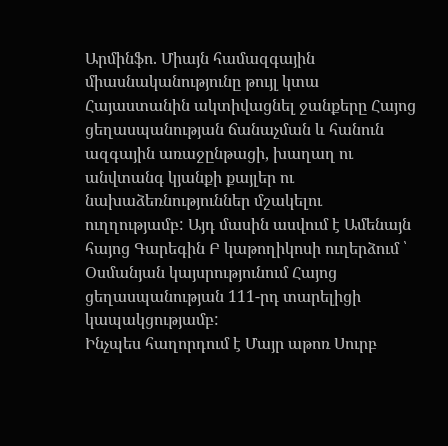Արմինֆո. Միայն համազգային միասնականությունը թույլ կտա Հայաստանին ակտիվացնել ջանքերը Հայոց ցեղասպանության ճանաչման և հանուն ազգային առաջընթացի, խաղաղ ու անվտանգ կյանքի քայլեր ու նախաձեռնություններ մշակելու ուղղությամբ: Այդ մասին ասվում է Ամենայն հայոց Գարեգին Բ կաթողիկոսի ուղերձում ՝ Օսմանյան կայսրությունում Հայոց ցեղասպանության 111-րդ տարելիցի կապակցությամբ:
Ինչպես հաղորդում է Մայր աթոռ Սուրբ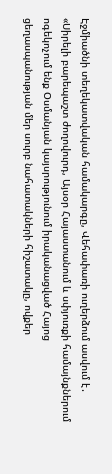Էջմիածնի տեղեկատվական համակարգը, Վեհափառի ուղերձում ասվում է․ «Սիրելի բարեպաշտ ժողովուրդ, Այսօր Հայաստանում և սփյուռքի համայնքներում ոգեկոչում ենք Օսմանյան կայսրությունում իրականացված Հայոց ցեղասպանության մեր սուրբ նահատակների հիշատակը, ովքեր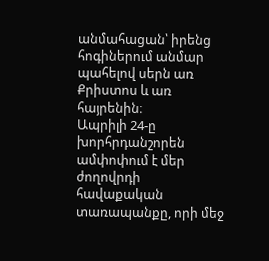անմահացան՝ իրենց հոգիներում անմար պահելով սերն առ Քրիստոս և առ հայրենին։
Ապրիլի 24-ը խորհրդանշորեն ամփոփում է մեր ժողովրդի հավաքական տառապանքը, որի մեջ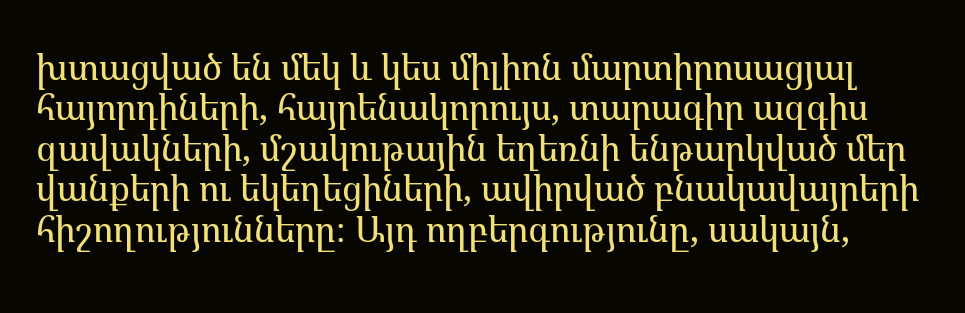խտացված են մեկ և կես միլիոն մարտիրոսացյալ հայորդիների, հայրենակորույս, տարագիր ազգիս զավակների, մշակութային եղեռնի ենթարկված մեր վանքերի ու եկեղեցիների, ավիրված բնակավայրերի հիշողությունները։ Այդ ողբերգությունը, սակայն,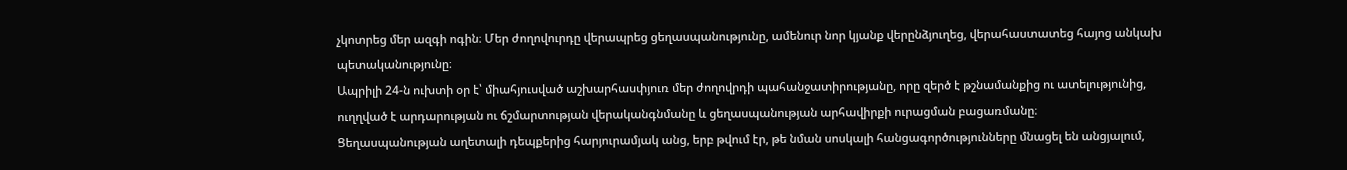չկոտրեց մեր ազգի ոգին։ Մեր ժողովուրդը վերապրեց ցեղասպանությունը, ամենուր նոր կյանք վերընձյուղեց, վերահաստատեց հայոց անկախ պետականությունը։
Ապրիլի 24-ն ուխտի օր է՝ միահյուսված աշխարհասփյուռ մեր ժողովրդի պահանջատիրությանը, որը զերծ է թշնամանքից ու ատելությունից, ուղղված է արդարության ու ճշմարտության վերականգնմանը և ցեղասպանության արհավիրքի ուրացման բացառմանը։
Ցեղասպանության աղետալի դեպքերից հարյուրամյակ անց, երբ թվում էր, թե նման սոսկալի հանցագործությունները մնացել են անցյալում,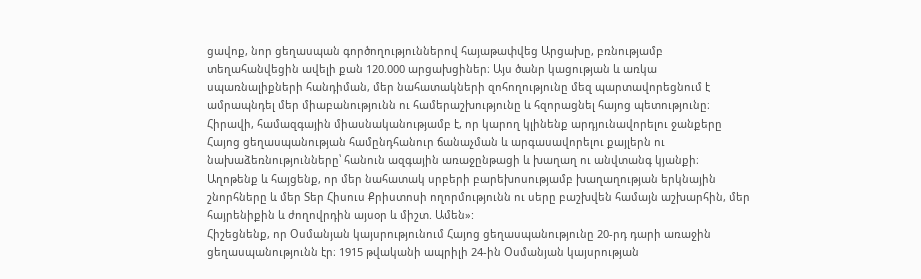ցավոք, նոր ցեղասպան գործողություններով հայաթափվեց Արցախը, բռնությամբ տեղահանվեցին ավելի քան 120.000 արցախցիներ։ Այս ծանր կացության և առկա սպառնալիքների հանդիման, մեր նահատակների զոհողությունը մեզ պարտավորեցնում է ամրապնդել մեր միաբանությունն ու համերաշխությունը և հզորացնել հայոց պետությունը։ Հիրավի, համազգային միասնականությամբ է, որ կարող կլինենք արդյունավորելու ջանքերը Հայոց ցեղասպանության համընդհանուր ճանաչման և արգասավորելու քայլերն ու նախաձեռնությունները՝ հանուն ազգային առաջընթացի և խաղաղ ու անվտանգ կյանքի։
Աղոթենք և հայցենք, որ մեր նահատակ սրբերի բարեխոսությամբ խաղաղության երկնային շնորհները և մեր Տեր Հիսուս Քրիստոսի ողորմությունն ու սերը բաշխվեն համայն աշխարհին, մեր հայրենիքին և ժողովրդին այսօր և միշտ. Ամեն»:
Հիշեցնենք, որ Օսմանյան կայսրությունում Հայոց ցեղասպանությունը 20-րդ դարի առաջին ցեղասպանությունն էր։ 1915 թվականի ապրիլի 24-ին Օսմանյան կայսրության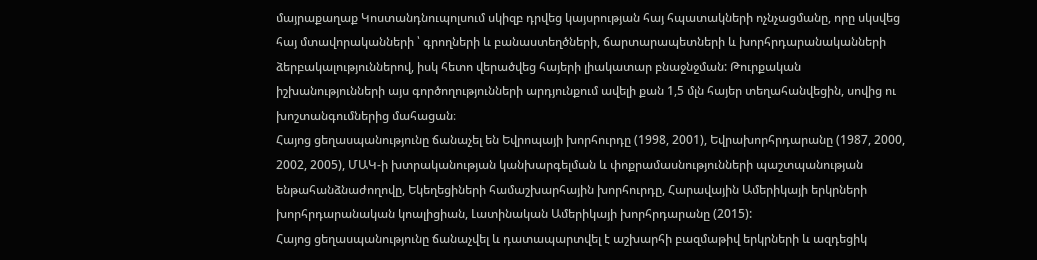մայրաքաղաք Կոստանդնուպոլսում սկիզբ դրվեց կայսրության հայ հպատակների ոչնչացմանը, որը սկսվեց հայ մտավորականների ՝ գրողների և բանաստեղծների, ճարտարապետների և խորհրդարանականների ձերբակալություններով, իսկ հետո վերածվեց հայերի լիակատար բնաջնջման: Թուրքական իշխանությունների այս գործողությունների արդյունքում ավելի քան 1,5 մլն հայեր տեղահանվեցին, սովից ու խոշտանգումներից մահացան։
Հայոց ցեղասպանությունը ճանաչել են Եվրոպայի խորհուրդը (1998, 2001), Եվրախորհրդարանը (1987, 2000, 2002, 2005), ՄԱԿ-ի խտրականության կանխարգելման և փոքրամասնությունների պաշտպանության ենթահանձնաժողովը, Եկեղեցիների համաշխարհային խորհուրդը, Հարավային Ամերիկայի երկրների խորհրդարանական կոալիցիան, Լատինական Ամերիկայի խորհրդարանը (2015):
Հայոց ցեղասպանությունը ճանաչվել և դատապարտվել է աշխարհի բազմաթիվ երկրների և ազդեցիկ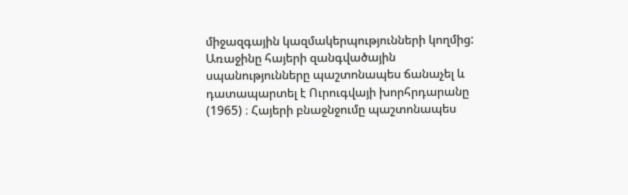միջազգային կազմակերպությունների կողմից: Առաջինը հայերի զանգվածային սպանությունները պաշտոնապես ճանաչել և դատապարտել է Ուրուգվայի խորհրդարանը (1965) ։ Հայերի բնաջնջումը պաշտոնապես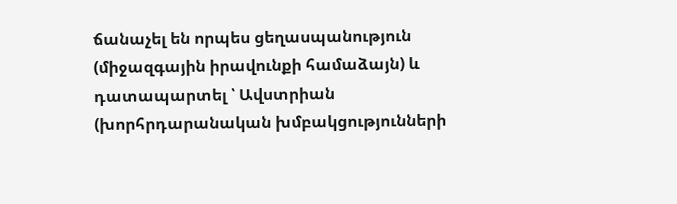ճանաչել են որպես ցեղասպանություն (միջազգային իրավունքի համաձայն) և դատապարտել ՝ Ավստրիան (խորհրդարանական խմբակցությունների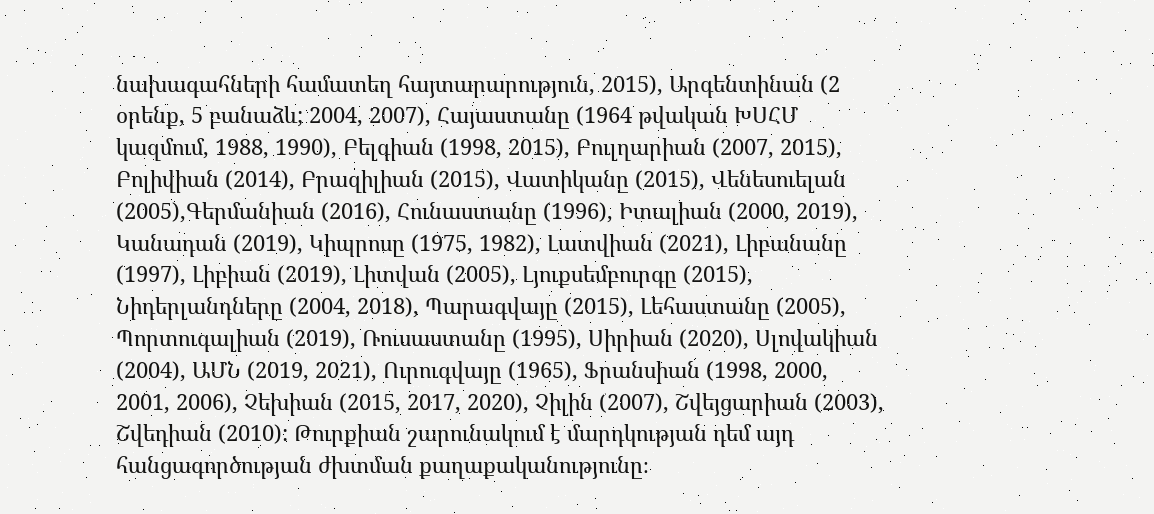նախագահների համատեղ հայտարարություն, 2015), Արգենտինան (2 օրենք, 5 բանաձև; 2004, 2007), Հայաստանը (1964 թվական ԽՍՀՄ կազմում, 1988, 1990), Բելգիան (1998, 2015), Բուլղարիան (2007, 2015), Բոլիվիան (2014), Բրազիլիան (2015), Վատիկանը (2015), Վենեսուելան (2005),Գերմանիան (2016), Հունաստանը (1996), Իտալիան (2000, 2019), Կանադան (2019), Կիպրոսը (1975, 1982), Լատվիան (2021), Լիբանանը (1997), Լիբիան (2019), Լիտվան (2005), Լյուքսեմբուրգը (2015), Նիդերլանդները (2004, 2018), Պարագվայը (2015), Լեհաստանը (2005), Պորտուգալիան (2019), Ռուսաստանը (1995), Սիրիան (2020), Սլովակիան (2004), ԱՄՆ (2019, 2021), Ուրուգվայը (1965), Ֆրանսիան (1998, 2000, 2001, 2006), Չեխիան (2015, 2017, 2020), Չիլին (2007), Շվեյցարիան (2003), Շվեդիան (2010): Թուրքիան շարունակում է մարդկության դեմ այդ հանցագործության ժխտման քաղաքականությունը։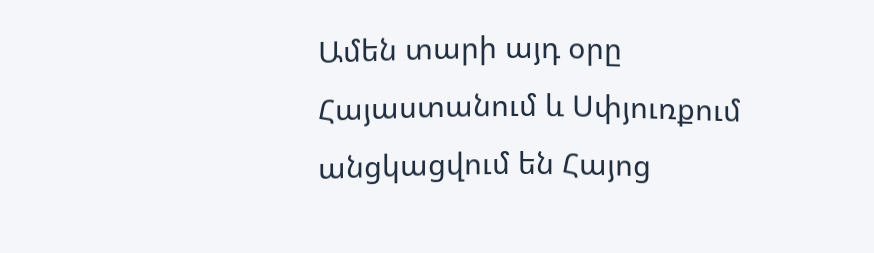Ամեն տարի այդ օրը Հայաստանում և Սփյուռքում անցկացվում են Հայոց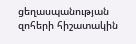ցեղասպանության զոհերի հիշատակին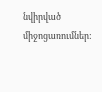նվիրված միջոցառումներ: